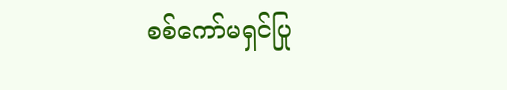စစ်ကော်မရှင်ပြု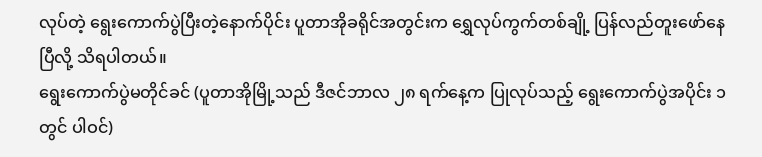လုပ်တဲ့ ရွေးကောက်ပွဲပြီးတဲ့နောက်ပိုင်း ပူတာအိုခရိုင်အတွင်းက ရွှေလုပ်ကွက်တစ်ချို့ ပြန်လည်တူးဖော်နေပြီလို့ သိရပါတယ်။
ရွေးကောက်ပွဲမတိုင်ခင် (ပူတာအိုမြို့သည် ဒီဇင်ဘာလ ၂၈ ရက်နေ့က ပြုလုပ်သည့် ရွေးကောက်ပွဲအပိုင်း ၁ တွင် ပါဝင်)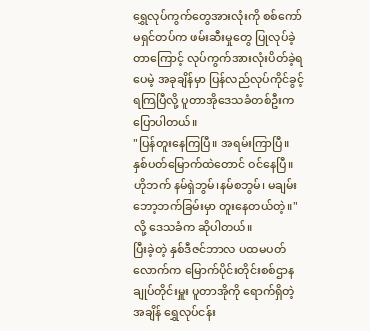ရွှေလုပ်ကွက်တွေအားလုံးကို စစ်ကော်မရှင်တပ်က ဖမ်းဆီးမှုတွေ ပြုလုပ်ခဲ့တာကြောင့် လုပ်ကွက်အားလုံးပိတ်ခဲ့ရပေမဲ့ အခုချိန်မှာ ပြန်လည်လုပ်ကိုင်ခွင့်ရကြပြီလို့ ပူတာအိုဒေသခံတစ်ဦးက ပြောပါတယ်။
"ပြန်တူးနေကြပြီ။ အရမ်းကြာပြီ။ နှစ်ပတ်မြောက်ထဲတောင် ဝင်နေပြီ။ ဟိုဘက် နမ်ရှဲဘွမ်၊နမ်စဘွမ်၊ မချမ်းဘော့ဘက်ခြမ်းမှာ တူးနေတယ်တဲ့။" လို့ ဒေသခံက ဆိုပါတယ်။
ပြီးခဲ့တဲ့ နှစ်ဒီဇင်ဘာလ ပထမပတ်လောက်က မြောက်ပိုင်းတိုင်းစစ်ဌာနချုပ်တိုင်းမှူး ပူတာအိုကို ရောက်ရှိတဲ့အချိန် ရွှေလုပ်ငန်း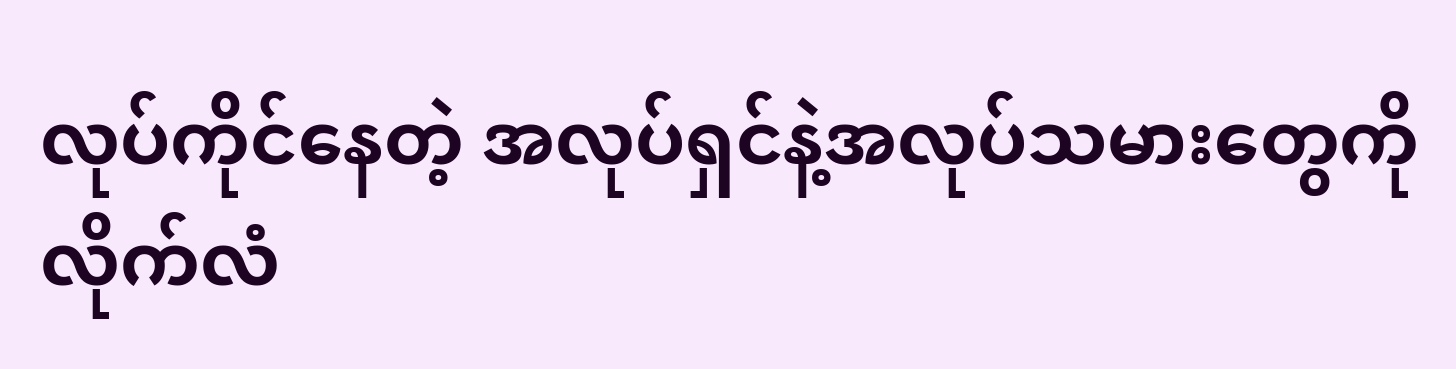လုပ်ကိုင်နေတဲ့ အလုပ်ရှင်နဲ့အလုပ်သမားတွေကို လိုက်လံ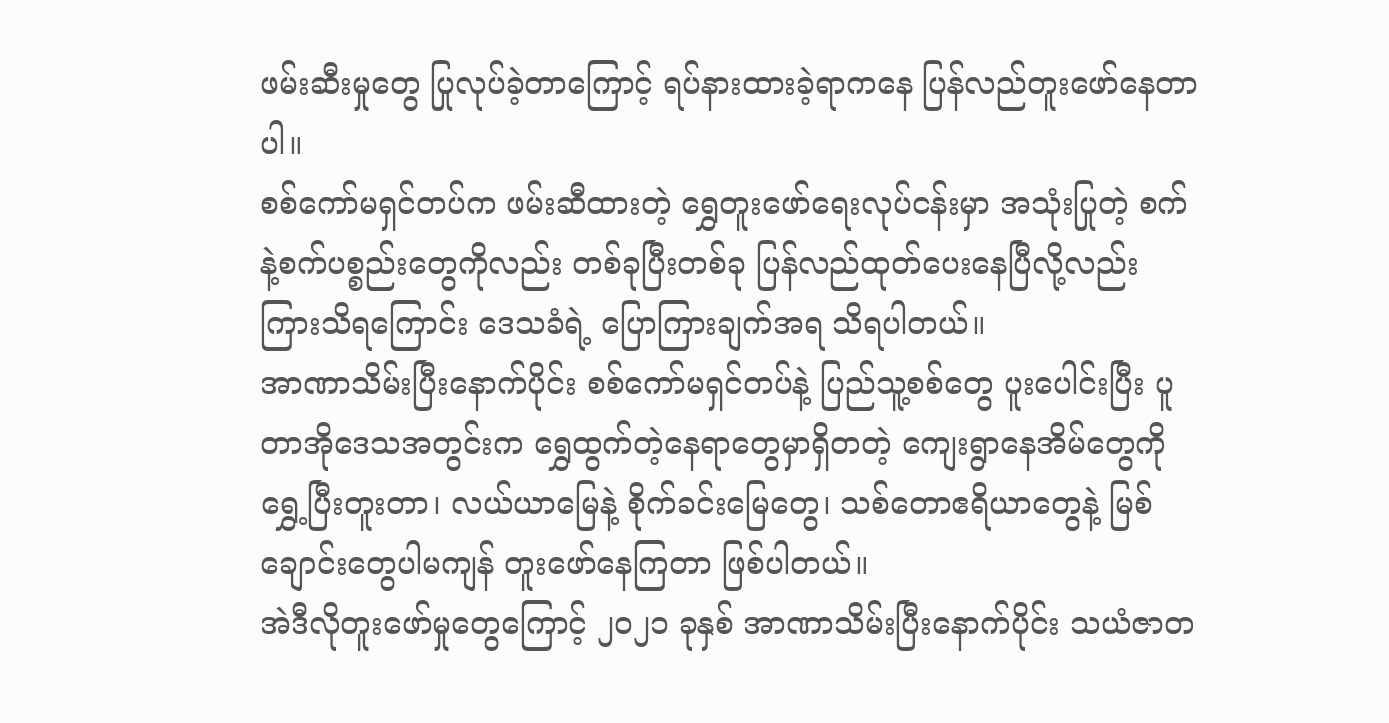ဖမ်းဆီးမှုတွေ ပြုလုပ်ခဲ့တာကြောင့် ရပ်နားထားခဲ့ရာကနေ ပြန်လည်တူးဖော်နေတာပါ။
စစ်ကော်မရှင်တပ်က ဖမ်းဆီထားတဲ့ ရွှေတူးဖော်ရေးလုပ်ငန်းမှာ အသုံးပြုတဲ့ စက်နဲ့စက်ပစ္စည်းတွေကိုလည်း တစ်ခုပြီးတစ်ခု ပြန်လည်ထုတ်ပေးနေပြီလို့လည်း ကြားသိရကြောင်း ဒေသခံရဲ့ ပြောကြားချက်အရ သိရပါတယ်။
အာဏာသိမ်းပြီးနောက်ပိုင်း စစ်ကော်မရှင်တပ်နဲ့ ပြည်သူ့စစ်တွေ ပူးပေါင်းပြီး ပူတာအိုဒေသအတွင်းက ရွှေထွက်တဲ့နေရာတွေမှာရှိတတဲ့ ကျေးရွာနေအိမ်တွေကို ရွှေ့ပြီးတူးတာ၊ လယ်ယာမြေနဲ့ စိုက်ခင်းမြေတွေ၊ သစ်တောဧရိယာတွေနဲ့ မြစ်ချောင်းတွေပါမကျန် တူးဖော်နေကြတာ ဖြစ်ပါတယ်။
အဲဒီလိုတူးဖော်မှုတွေကြောင့် ၂၀၂၁ ခုနှစ် အာဏာသိမ်းပြီးနောက်ပိုင်း သယံဇာတ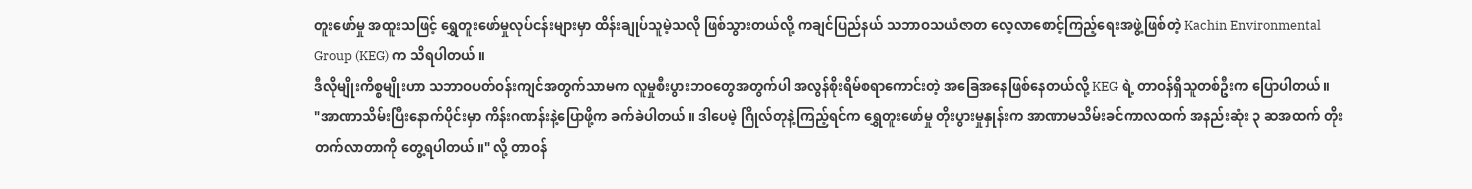တူးဖော်မှု အထူးသဖြင့် ရွှေတူးဖော်မှုလုပ်ငန်းများမှာ ထိန်းချုပ်သူမဲ့သလို ဖြစ်သွားတယ်လို့ ကချင်ပြည်နယ် သဘာဝသယံဇာတ လေ့လာစောင့်ကြည့်ရေးအဖွဲ့ဖြစ်တဲ့ Kachin Environmental Group (KEG) က သိရပါတယ်။
ဒီလိုမျိုးကိစ္စမျိုးဟာ သဘာဝပတ်ဝန်းကျင်အတွက်သာမက လူမှုစီးပွားဘဝတွေအတွက်ပါ အလွန်စိုးရိမ်စရာကောင်းတဲ့ အခြေအနေဖြစ်နေတယ်လို့ KEG ရဲ့ တာဝန်ရှိသူတစ်ဦးက ပြောပါတယ်။
"အာဏာသိမ်းပြီးနောက်ပိုင်းမှာ ကိန်းဂဏန်းနဲ့ပြောဖို့က ခက်ခဲပါတယ်။ ဒါပေမဲ့ ဂြိုလ်တုနဲ့ကြည့်ရင်က ရွှေတူးဖော်မှု တိုးပွားမှုနှုန်းက အာဏာမသိမ်းခင်ကာလထက် အနည်းဆုံး ၃ ဆအထက် တိုးတက်လာတာကို တွေ့ရပါတယ်။" လို့ တာဝန်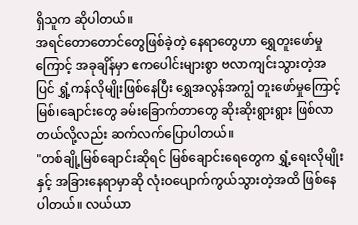ရှိသူက ဆိုပါတယ်။
အရင်တောတောင်တွေဖြစ်ခဲ့တဲ့ နေရာတွေဟာ ရွှေတူးဖော်မှုကြောင့် အခုချိန်မှာ ဧကပေါင်းများစွာ ဗလာကျင်းသွားတဲ့အပြင် ရွှံ့ကန်လိုမျိုးဖြစ်နေပြီး ရွှေအလွန်အကျွံ တူးဖော်မှုကြောင့် မြစ်၊ချောင်းတွေ ခမ်းခြောက်တာတွေ ဆိုးဆိုးရွားရွား ဖြစ်လာတယ်လို့လည်း ဆက်လက်ပြောပါတယ်။
"တစ်ချို့မြစ်ချောင်းဆိုရင် မြစ်ချောင်းရေတွေက ရွှံ့ရေးလိုမျိုးနှင့် အခြားနေရာမှာဆို လုံးဝပျောက်ကွယ်သွားတဲ့အထိ ဖြစ်နေပါတယ်။ လယ်ယာ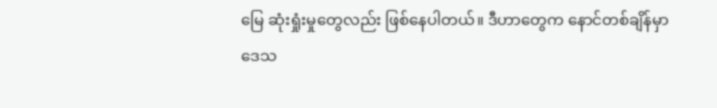မြေ ဆုံးရှုံးမှုတွေလည်း ဖြစ်နေပါတယ်။ ဒီဟာတွေက နောင်တစ်ချိန်မှာ ဒေသ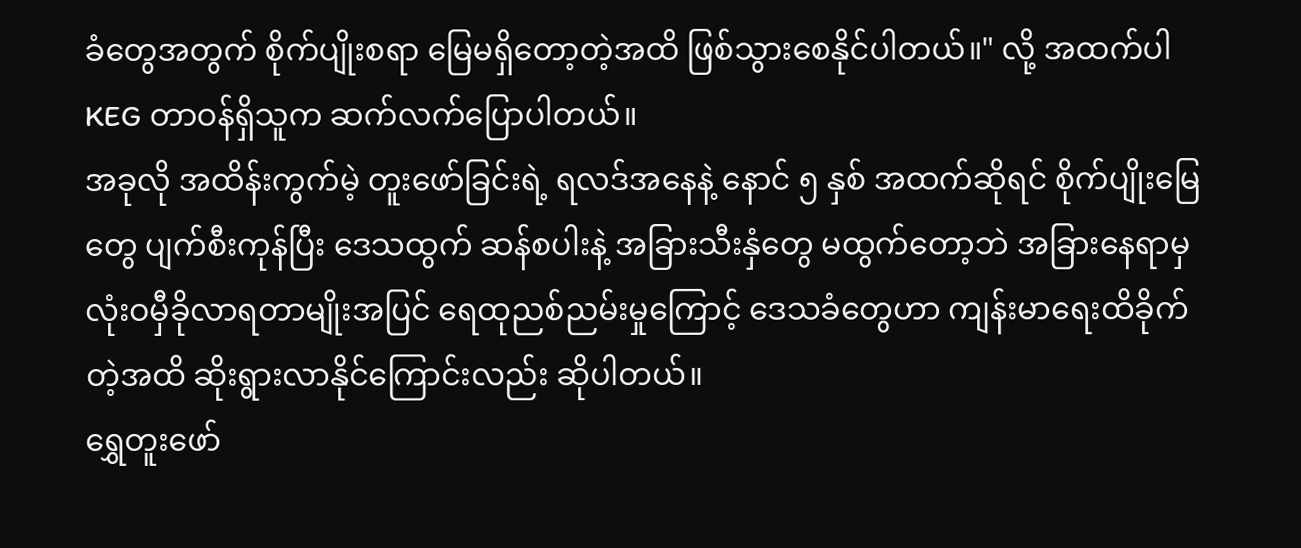ခံတွေအတွက် စိုက်ပျိုးစရာ မြေမရှိတော့တဲ့အထိ ဖြစ်သွားစေနိုင်ပါတယ်။" လို့ အထက်ပါ KEG တာဝန်ရှိသူက ဆက်လက်ပြောပါတယ်။
အခုလို အထိန်းကွက်မဲ့ တူးဖော်ခြင်းရဲ့ ရလဒ်အနေနဲ့ နောင် ၅ နှစ် အထက်ဆိုရင် စိုက်ပျိုးမြေတွေ ပျက်စီးကုန်ပြီး ဒေသထွက် ဆန်စပါးနဲ့ အခြားသီးနှံတွေ မထွက်တော့ဘဲ အခြားနေရာမှ လုံးဝမှီခိုလာရတာမျိုးအပြင် ရေထုညစ်ညမ်းမှုကြောင့် ဒေသခံတွေဟာ ကျန်းမာရေးထိခိုက်တဲ့အထိ ဆိုးရွားလာနိုင်ကြောင်းလည်း ဆိုပါတယ်။
ရွှေတူးဖော်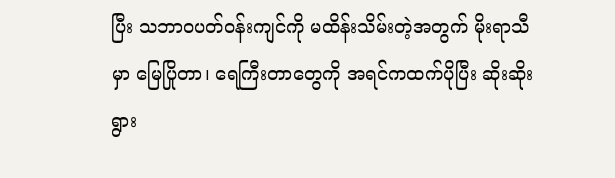ပြီး သဘာဝပတ်ဝန်းကျင်ကို မထိန်းသိမ်းတဲ့အတွက် မိုးရာသီမှာ မြေပြိုတာ၊ ရေကြီးတာတွေကို အရင်ကထက်ပိုပြီး ဆိုးဆိုးရွား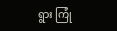ရွား ကြုံ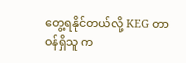တွေ့ရနိုင်တယ်လို့ KEG တာဝန်ရှိသူ က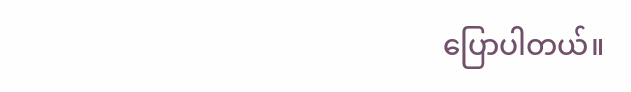ပြောပါတယ်။